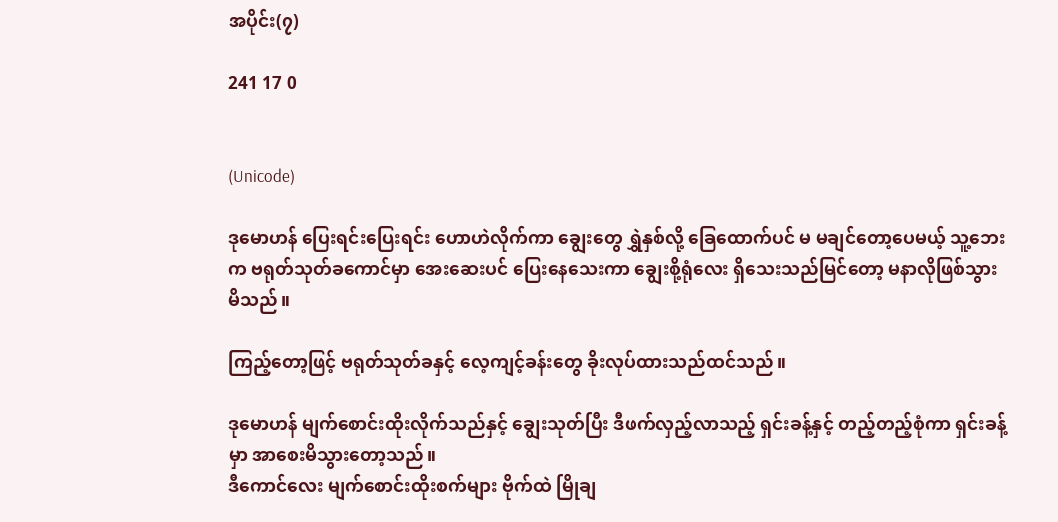အပိုင်း(၇)

241 17 0


(Unicode)

ဒုမောဟန် ပြေးရင်းပြေးရင်း ဟောဟဲလိုက်ကာ ချွေးတွေ ရွှဲနှစ်လို့ ခြေထောက်ပင် မ မချင်တော့ပေမယ့် သူ့ဘေးက ဗရုတ်သုတ်ခကောင်မှာ အေးဆေးပင် ပြေးနေသေးကာ ချွေးစို့ရုံလေး ရှိသေးသည်မြင်တော့ မနာလိုဖြစ်သွားမိသည်။

ကြည့်တော့ဖြင့် ဗရုတ်သုတ်ခနှင့် လေ့ကျင့်ခန်းတွေ ခိုးလုပ်ထားသည်ထင်သည်။

ဒုမောဟန် မျက်စောင်းထိုးလိုက်သည်နှင့် ချွေးသုတ်ပြီး ဒီဖက်လှည့်လာသည့် ရှင်းခန့်နှင့် တည့်တည့်စုံကာ ရှင်းခန့်မှာ အာစေးမိသွားတော့သည်။
ဒီကောင်လေး မျက်စောင်းထိုးစက်များ ဗိုက်ထဲ မြိုချ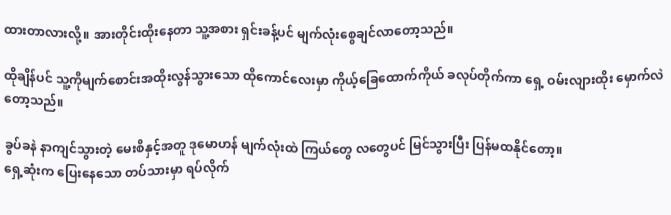ထားတာလားလို့။ အားတိုင်းထိုးနေတာ သူ့အစား ရှင်းခန့်ပင် မျက်လုံးစွေချင်လာတော့သည်။

ထိုချိန်ပင် သူ့ကိုမျက်စောင်းအထိုးလွန်သွားသော ထိုကောင်လေးမှာ ကိုယ့်ခြေထောက်ကိုယ် ခလုပ်တိုက်ကာ ရှေ့ ဝမ်းလျားထိုး မှောက်လဲတော့သည်။

ခွပ်ခနဲ နာကျင်သွားတဲ့ မေးစိနှင့်အတူ ဒုမောဟန် မျက်လုံးထဲ ကြယ်တွေ လတွေပင် မြင်သွားပြီး ပြန်မထနိုင်တော့။
ရှေ့ဆုံးက ပြေးနေသော တပ်သားမှာ ရပ်လိုက်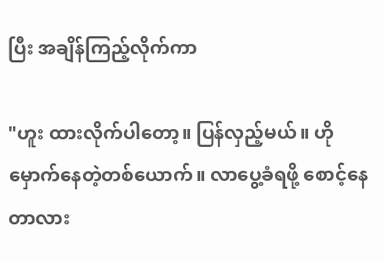ပြီး အချိန်ကြည့်လိုက်ကာ

"ဟူး ထားလိုက်ပါတော့။ ပြန်လှည့်မယ်။ ဟို မှောက်နေတဲ့တစ်ယောက်။ လာပွေ့ခံရဖို့ စောင့်နေတာလား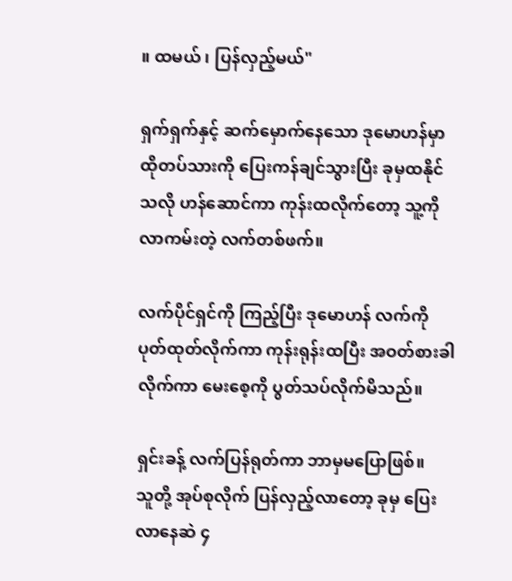။ ထမယ် ၊ ပြန်လှည့်မယ်"

ရှက်ရှက်နှင့် ဆက်မှောက်နေသော ဒုမောဟန်မှာ ထိုတပ်သားကို ပြေးကန်ချင်သွားပြီး ခုမှထနိုင်သလို ဟန်ဆောင်ကာ ကုန်းထလိုက်တော့ သူ့ကို လာကမ်းတဲ့ လက်တစ်ဖက်။

လက်ပိုင်ရှင်ကို ကြည့်ပြီး ဒုမောဟန် လက်ကို ပုတ်ထုတ်လိုက်ကာ ကုန်းရုန်းထပြီး အဝတ်စားခါလိုက်ကာ မေးစေ့ကို ပွတ်သပ်လိုက်မိသည်။

ရှင်းခန့် လက်ပြန်ရုတ်ကာ ဘာမှမပြောဖြစ်။
သူတို့ အုပ်စုလိုက် ပြန်လှည့်လာတော့ ခုမှ ပြေးလာနေဆဲ ၄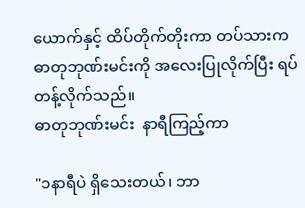ယောက်နှင့် ထိပ်တိုက်တိုးကာ တပ်သားက ဓာတုဘုဏ်းမင်းကို အလေးပြုလိုက်ပြီး ရပ်တန့်လိုက်သည်။
ဓာတုဘုဏ်းမင်း  နာရီကြည့်ကာ

"၁နာရီပဲ ရှိသေးတယ်၊ ဘာ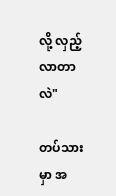လို့ လှည့်လာတာလဲ"

တပ်သားမှာ အ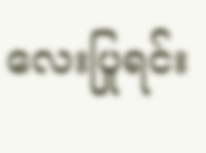လေးပြုရင်း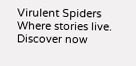Virulent Spiders Where stories live. Discover now